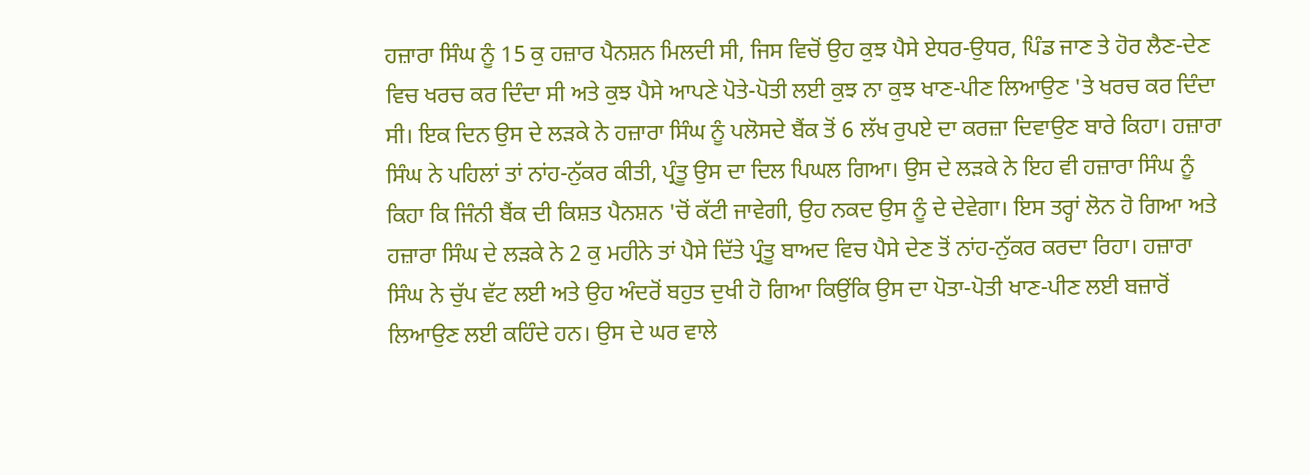ਹਜ਼ਾਰਾ ਸਿੰਘ ਨੂੰ 15 ਕੁ ਹਜ਼ਾਰ ਪੈਨਸ਼ਨ ਮਿਲਦੀ ਸੀ, ਜਿਸ ਵਿਚੋਂ ਉਹ ਕੁਝ ਪੈਸੇ ਏਧਰ-ਉਧਰ, ਪਿੰਡ ਜਾਣ ਤੇ ਹੋਰ ਲੈਣ-ਦੇਣ ਵਿਚ ਖਰਚ ਕਰ ਦਿੰਦਾ ਸੀ ਅਤੇ ਕੁਝ ਪੈਸੇ ਆਪਣੇ ਪੋਤੇ-ਪੋਤੀ ਲਈ ਕੁਝ ਨਾ ਕੁਝ ਖਾਣ-ਪੀਣ ਲਿਆਉਣ 'ਤੇ ਖਰਚ ਕਰ ਦਿੰਦਾ ਸੀ। ਇਕ ਦਿਨ ਉਸ ਦੇ ਲੜਕੇ ਨੇ ਹਜ਼ਾਰਾ ਸਿੰਘ ਨੂੰ ਪਲੋਸਦੇ ਬੈਂਕ ਤੋਂ 6 ਲੱਖ ਰੁਪਏ ਦਾ ਕਰਜ਼ਾ ਦਿਵਾਉਣ ਬਾਰੇ ਕਿਹਾ। ਹਜ਼ਾਰਾ ਸਿੰਘ ਨੇ ਪਹਿਲਾਂ ਤਾਂ ਨਾਂਹ-ਨੁੱਕਰ ਕੀਤੀ, ਪ੍ਰੰਤੂ ਉਸ ਦਾ ਦਿਲ ਪਿਘਲ ਗਿਆ। ਉਸ ਦੇ ਲੜਕੇ ਨੇ ਇਹ ਵੀ ਹਜ਼ਾਰਾ ਸਿੰਘ ਨੂੰ ਕਿਹਾ ਕਿ ਜਿੰਨੀ ਬੈਂਕ ਦੀ ਕਿਸ਼ਤ ਪੈਨਸ਼ਨ 'ਚੋਂ ਕੱਟੀ ਜਾਵੇਗੀ, ਉਹ ਨਕਦ ਉਸ ਨੂੰ ਦੇ ਦੇਵੇਗਾ। ਇਸ ਤਰ੍ਹਾਂ ਲੋਨ ਹੋ ਗਿਆ ਅਤੇ ਹਜ਼ਾਰਾ ਸਿੰਘ ਦੇ ਲੜਕੇ ਨੇ 2 ਕੁ ਮਹੀਨੇ ਤਾਂ ਪੈਸੇ ਦਿੱਤੇ ਪ੍ਰੰਤੂ ਬਾਅਦ ਵਿਚ ਪੈਸੇ ਦੇਣ ਤੋਂ ਨਾਂਹ-ਨੁੱਕਰ ਕਰਦਾ ਰਿਹਾ। ਹਜ਼ਾਰਾ ਸਿੰਘ ਨੇ ਚੁੱਪ ਵੱਟ ਲਈ ਅਤੇ ਉਹ ਅੰਦਰੋਂ ਬਹੁਤ ਦੁਖੀ ਹੋ ਗਿਆ ਕਿਉਂਕਿ ਉਸ ਦਾ ਪੋਤਾ-ਪੋਤੀ ਖਾਣ-ਪੀਣ ਲਈ ਬਜ਼ਾਰੋਂ ਲਿਆਉਣ ਲਈ ਕਹਿੰਦੇ ਹਨ। ਉਸ ਦੇ ਘਰ ਵਾਲੇ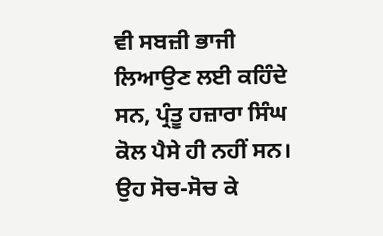ਵੀ ਸਬਜ਼ੀ ਭਾਜੀ ਲਿਆਉਣ ਲਈ ਕਹਿੰਦੇ ਸਨ, ਪ੍ਰੰਤੂ ਹਜ਼ਾਰਾ ਸਿੰਘ ਕੋਲ ਪੈਸੇ ਹੀ ਨਹੀਂ ਸਨ। ਉਹ ਸੋਚ-ਸੋਚ ਕੇ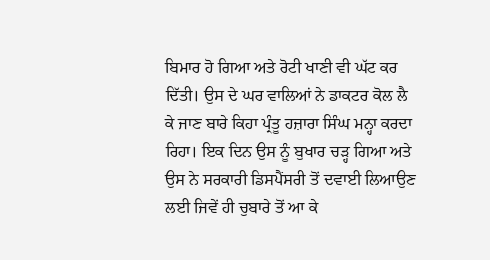ਬਿਮਾਰ ਹੋ ਗਿਆ ਅਤੇ ਰੋਟੀ ਖਾਣੀ ਵੀ ਘੱਟ ਕਰ ਦਿੱਤੀ। ਉਸ ਦੇ ਘਰ ਵਾਲਿਆਂ ਨੇ ਡਾਕਟਰ ਕੋਲ ਲੈ ਕੇ ਜਾਣ ਬਾਰੇ ਕਿਹਾ ਪ੍ਰੰਤੂ ਹਜ਼ਾਰਾ ਸਿੰਘ ਮਨ੍ਹਾ ਕਰਦਾ ਰਿਹਾ। ਇਕ ਦਿਨ ਉਸ ਨੂੰ ਬੁਖਾਰ ਚੜ੍ਹ ਗਿਆ ਅਤੇ ਉਸ ਨੇ ਸਰਕਾਰੀ ਡਿਸਪੈਂਸਰੀ ਤੋਂ ਦਵਾਈ ਲਿਆਉਣ ਲਈ ਜਿਵੇਂ ਹੀ ਚੁਬਾਰੇ ਤੋਂ ਆ ਕੇ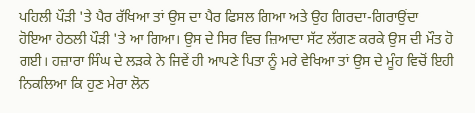ਪਹਿਲੀ ਪੌੜੀ 'ਤੇ ਪੈਰ ਰੱਖਿਆ ਤਾਂ ਉਸ ਦਾ ਪੈਰ ਫਿਸਲ ਗਿਆ ਅਤੇ ਉਹ ਗਿਰਦਾ-ਗਿਰਾਉਂਦਾ ਹੋਇਆ ਹੇਠਲੀ ਪੌੜੀ 'ਤੇ ਆ ਗਿਆ। ਉਸ ਦੇ ਸਿਰ ਵਿਚ ਜ਼ਿਆਦਾ ਸੱਟ ਲੱਗਣ ਕਰਕੇ ਉਸ ਦੀ ਮੌਤ ਹੋ ਗਈ। ਹਜ਼ਾਰਾ ਸਿੰਘ ਦੇ ਲੜਕੇ ਨੇ ਜਿਵੇਂ ਹੀ ਆਪਣੇ ਪਿਤਾ ਨੂੰ ਮਰੇ ਵੇਖਿਆ ਤਾਂ ਉਸ ਦੇ ਮੂੰਹ ਵਿਚੋਂ ਇਹੀ ਨਿਕਲਿਆ ਕਿ ਹੁਣ ਮੇਰਾ ਲੋਨ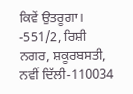ਕਿਵੇਂ ਉਤਰੂਗਾ।
-551/2, ਰਿਸ਼ੀ ਨਗਰ, ਸ਼ਕੂਰਬਸਤੀ, ਨਵੀਂ ਦਿੱਲੀ-110034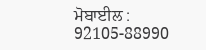ਮੋਬਾਈਲ : 92105-88990